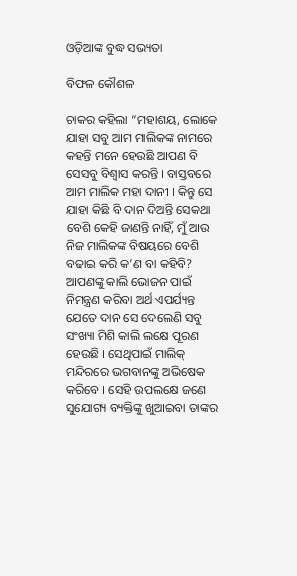ଓଡ଼ିଆଙ୍କ ବୁଦ୍ଧ ସଭ୍ୟତା

ବିଫଳ କୌଶଳ

ଚାକର କହିଲା “ମହାଶୟ, ଲୋକେ ଯାହା ସବୁ ଆମ ମାଲିକଙ୍କ ନାମରେ କହନ୍ତି ମନେ ହେଉଛି ଆପଣ ବି ସେସବୁ ବିଶ୍ୱାସ କରନ୍ତି । ବାସ୍ତବରେ ଆମ ମାଲିକ ମହା ଦାନୀ । କିନ୍ତୁ ସେ ଯାହା କିଛି ବି ଦାନ ଦିଅନ୍ତି ସେକଥା ବେଶି କେହି ଜାଣନ୍ତି ନାହିଁ, ମୁଁ ଆଉ ନିଜ ମାଲିକଙ୍କ ବିଷୟରେ ବେଶି ବଢାଇ କରି କ’ଣ ବା କହିବି? ଆପଣଙ୍କୁ କାଲି ଭୋଜନ ପାଇଁ ନିମନ୍ତ୍ରଣ କରିବା ଅର୍ଥ ଏପର୍ଯ୍ୟନ୍ତ ଯେତେ ଦାନ ସେ ଦେଲେଣି ସବୁ ସଂଖ୍ୟା ମିଶି କାଲି ଲକ୍ଷେ ପୂରଣ ହେଉଛି । ସେଥିପାଇଁ ମାଲିକ୍ ମନ୍ଦିରରେ ଭଗବାନଙ୍କୁ ଅଭିଷେକ କରିବେ । ସେହି ଉପଲକ୍ଷେ ଜଣେ ସୁଯୋଗ୍ୟ ବ୍ୟକ୍ତିଙ୍କୁ ଖୁଆଇବା ତାଙ୍କର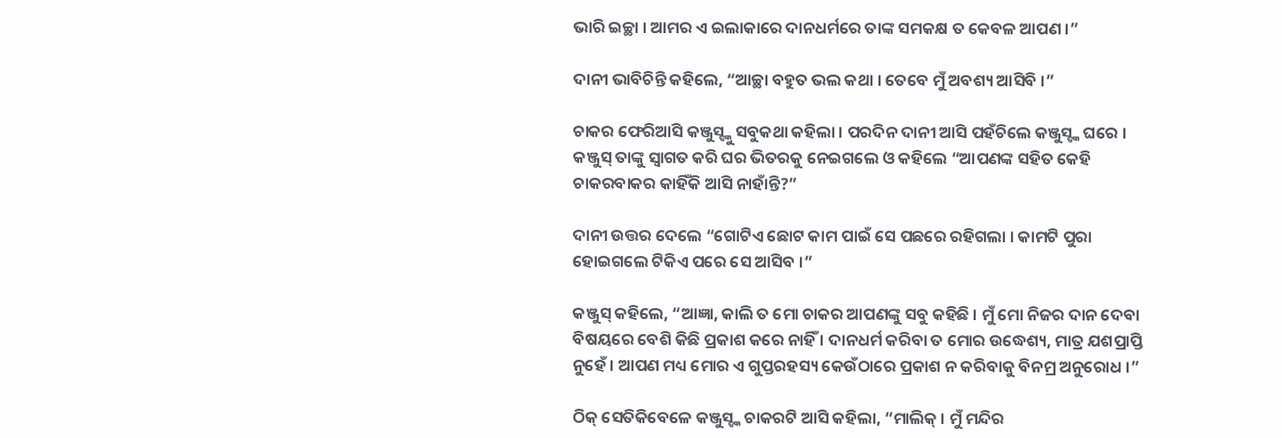ଭାରି ଇଚ୍ଛା । ଆମର ଏ ଇଲାକାରେ ଦାନଧର୍ମରେ ତାଙ୍କ ସମକକ୍ଷ ତ କେବଳ ଆପଣ ।”

ଦାନୀ ଭାବିଚିନ୍ତି କହିଲେ, “ଆଚ୍ଛା ବହୁତ ଭଲ କଥା । ତେବେ ମୁଁ ଅବଶ୍ୟ ଆସିବି ।”

ଚାକର ଫେରିଆସି କଞ୍ଜୁସ୍ଙ୍କୁ ସବୁକଥା କହିଲା । ପରଦିନ ଦାନୀ ଆସି ପହଁଚିଲେ କଞ୍ଜୁସ୍ଙ୍କ ଘରେ । କଞ୍ଜୁସ୍ ତାଙ୍କୁ ସ୍ୱାଗତ କରି ଘର ଭିତରକୁ ନେଇଗଲେ ଓ କହିଲେ “ଆପଣଙ୍କ ସହିତ କେହି ଚାକରବାକର କାହିଁକି ଆସି ନାହାଁନ୍ତି?”

ଦାନୀ ଉତ୍ତର ଦେଲେ “ଗୋଟିଏ ଛୋଟ କାମ ପାଇଁ ସେ ପଛରେ ରହିଗଲା । କାମଟି ପୁରା ହୋଇଗଲେ ଟିକିଏ ପରେ ସେ ଆସିବ ।”

କଞ୍ଜୁସ୍ କହିଲେ, “ଆଜ୍ଞା, କାଲି ତ ମୋ ଚାକର ଆପଣଙ୍କୁ ସବୁ କହିଛି । ମୁଁ ମୋ ନିଜର ଦାନ ଦେବା ବିଷୟରେ ବେଶି କିଛି ପ୍ରକାଶ କରେ ନାହିଁ । ଦାନଧର୍ମ କରିବା ତ ମୋର ଉଦ୍ଧେଶ୍ୟ, ମାତ୍ର ଯଶପ୍ରାପ୍ତି ନୁହେଁ । ଆପଣ ମଧ୍ୟ ମୋର ଏ ଗୁପ୍ତରହସ୍ୟ କେଉଁଠାରେ ପ୍ରକାଶ ନ କରିବାକୁ ବିନମ୍ର ଅନୁରୋଧ ।”

ଠିକ୍ ସେତିକିବେଳେ କଞ୍ଜୁସ୍ଙ୍କ ଚାକରଟି ଆସି କହିଲା, “ମାଲିକ୍ । ମୁଁ ମନ୍ଦିର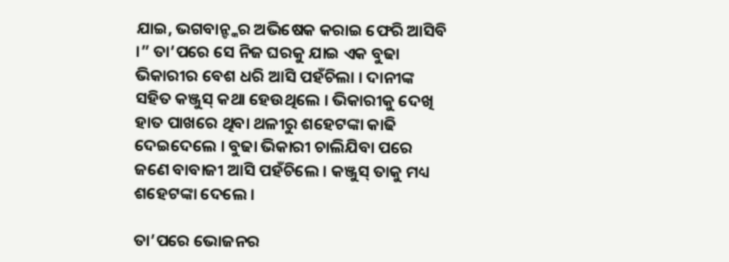ଯାଇ, ଭଗବାନ୍ଙ୍କର ଅଭିଷେକ କରାଇ ଫେରି ଆସିବି ।” ତା’ପରେ ସେ ନିଜ ଘରକୁ ଯାଇ ଏକ ବୁଢା ଭିକାରୀର ବେଶ ଧରି ଆସି ପହଁଚିଲା । ଦାନୀଙ୍କ ସହିତ କଞ୍ଜୁସ୍ କଥା ହେଉଥିଲେ । ଭିକାରୀକୁ ଦେଖି ହାତ ପାଖରେ ଥିବା ଥଳୀରୁ ଶହେଟଙ୍କା କାଢି ଦେଇଦେଲେ । ବୁଢା ଭିକାରୀ ଚାଲିଯିବା ପରେ ଜଣେ ବାବାଜୀ ଆସି ପହଁଚିଲେ । କଞ୍ଜୁସ୍ ତାକୁ ମଧ୍ୟ ଶହେଟଙ୍କା ଦେଲେ ।

ତା’ପରେ ଭୋଜନର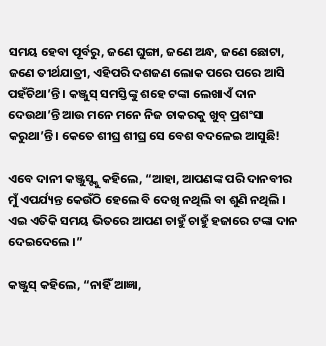ସମୟ ହେବା ପୂର୍ବରୁ, ଜଣେ ଘୁଙ୍ଗା, ଜଣେ ଅନ୍ଧ, ଜଣେ ଛୋଟା, ଜଣେ ତୀର୍ଥଯାତ୍ରୀ, ଏହିପରି ଦଶଜଣ ଲୋକ ପରେ ପରେ ଆସି ପହଁଚିଥା’ନ୍ତି । କଞ୍ଜୁସ୍ ସମସ୍ତିଙ୍କୁ ଶହେ ଟଙ୍କା ଲେଖାଏଁ ଦାନ ଦେଉଥା’ନ୍ତି ଆଉ ମନେ ମନେ ନିଜ ଚାକରକୁ ଖୁବ୍ ପ୍ରଶଂସା କରୁଥା’ନ୍ତି । କେତେ ଶୀଘ୍ର ଶୀଘ୍ର ସେ ବେଶ ବଦଳେଇ ଆସୁଛି!

ଏବେ ଦାନୀ କଞ୍ଜୁସ୍ଙ୍କୁ କହିଲେ, “ଆହା, ଆପଣଙ୍କ ପରି ଦାନବୀର ମୁଁ ଏପର୍ଯ୍ୟନ୍ତ କେଉଁଠି ହେଲେ ବି ଦେଖି ନଥିଲି ବା ଶୁଣି ନଥିଲି । ଏଇ ଏତିକି ସମୟ ଭିତରେ ଆପଣ ଚାହୁଁ ଚାହୁଁ ହଜାରେ ଟଙ୍କା ଦାନ ଦେଇଦେଲେ ।”

କଞ୍ଜୁସ୍ କହିଲେ, “ନାହିଁ ଆଜ୍ଞା,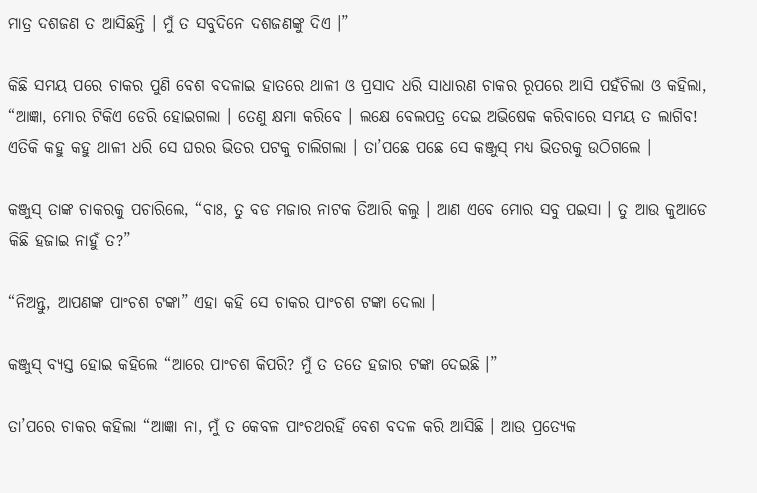ମାତ୍ର ଦଶଜଣ ତ ଆସିଛନ୍ତି । ମୁଁ ତ ସବୁଦିନେ ଦଶଜଣଙ୍କୁ ଦିଏ ।”

କିଛି ସମୟ ପରେ ଚାକର ପୁଣି ବେଶ ବଦଳାଇ ହାତରେ ଥାଳୀ ଓ ପ୍ରସାଦ ଧରି ସାଧାରଣ ଚାକର ରୂପରେ ଆସି ପହଁଚିଲା ଓ କହିଲା, “ଆଜ୍ଞା, ମୋର ଟିକିଏ ଡେରି ହୋଇଗଲା । ତେଣୁ କ୍ଷମା କରିବେ । ଲକ୍ଷେ ବେଲପତ୍ର ଦେଇ ଅଭିଷେକ କରିବାରେ ସମୟ ତ ଲାଗିବ! ଏତିକି କହୁ କହୁ ଥାଳୀ ଧରି ସେ ଘରର ଭିତର ପଟକୁ ଚାଲିଗଲା । ତା’ପଛେ ପଛେ ସେ କଞ୍ଜୁସ୍ ମଧ୍ୟ ଭିତରକୁ ଉଠିଗଲେ ।

କଞ୍ଜୁସ୍ ତାଙ୍କ ଚାକରକୁ ପଚାରିଲେ, “ବାଃ, ତୁ ବଡ ମଜାର ନାଟକ ତିଆରି କଲୁ । ଆଣ ଏବେ ମୋର ସବୁ ପଇସା । ତୁ ଆଉ କୁଆଡେ କିଛି ହଜାଇ ନାହୁଁ ତ?”

“ନିଅନ୍ତୁ, ଆପଣଙ୍କ ପାଂଚଶ ଟଙ୍କା” ଏହା କହି ସେ ଚାକର ପାଂଚଶ ଟଙ୍କା ଦେଲା ।

କଞ୍ଜୁସ୍ ବ୍ୟସ୍ତ ହୋଇ କହିଲେ “ଆରେ ପାଂଚଶ କିପରି? ମୁଁ ତ ତତେ ହଜାର ଟଙ୍କା ଦେଇଛି ।”

ତା’ପରେ ଚାକର କହିଲା “ଆଜ୍ଞା ନା, ମୁଁ ତ କେବଳ ପାଂଚଥରହିଁ ବେଶ ବଦଳ କରି ଆସିଛି । ଆଉ ପ୍ରତ୍ୟେକ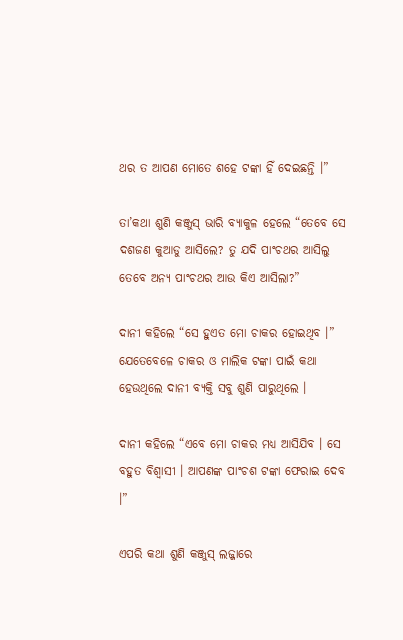ଥର ତ ଆପଣ ମୋତେ ଶହେ ଟଙ୍କା ହିଁ ଦେଇଛନ୍ତି ।”

ତା’କଥା ଶୁଣି କଞ୍ଜୁସ୍ ଭାରି ବ୍ୟାକୁଳ ହେଲେ “ତେବେ ସେ ଦଶଜଣ କୁଆଡୁ ଆସିଲେ? ତୁ ଯଦି ପାଂଚଥର ଆସିଲୁ ତେବେ ଅନ୍ୟ ପାଂଚଥର ଆଉ କିଏ ଆସିଲା?”

ଦାନୀ କହିଲେ “ସେ ହୁଏତ ମୋ ଚାକର ହୋଇଥିବ ।” ଯେତେବେଳେ ଚାକର ଓ ମାଲିକ ଟଙ୍କା ପାଇଁ କଥା ହେଉଥିଲେ ଦାନୀ ବ୍ୟକ୍ତି ସବୁ ଶୁଣି ପାରୁଥିଲେ ।

ଦାନୀ କହିଲେ “ଏବେ ମୋ ଚାକର ମଧ୍ୟ ଆସିଯିବ । ସେ ବହୁତ ବିଶ୍ୱାସୀ । ଆପଣଙ୍କ ପାଂଚଶ ଟଙ୍କା ଫେରାଇ ଦେବ ।”

ଏପରି କଥା ଶୁଣି କଞ୍ଜୁସ୍ ଲଜ୍ଜାରେ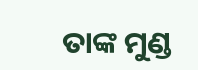ତାଙ୍କ ମୁଣ୍ଡ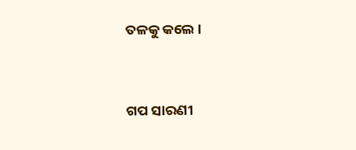ତଳକୁ କଲେ ।


ଗପ ସାରଣୀ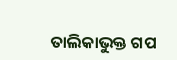ତାଲିକାଭୁକ୍ତ ଗପ